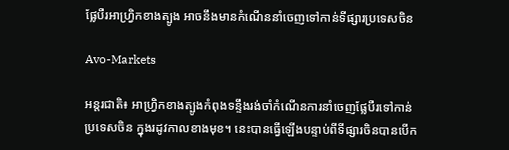ផ្លែបឺរអាហ្រ្វិកខាងត្បូង អាចនឹងមានកំណើននាំចេញទៅកាន់ទីផ្សារប្រទេសចិន

Avo-Markets

អន្តរជាតិ៖ អាហ្រ្វិកខាងត្បូងកំពុងទន្ទឹងរង់ចាំកំណើនការនាំចេញផ្លែបឺរទៅកាន់ប្រទេសចិន ក្នុងរដូវកាលខាងមុខ។ នេះបានធ្វើឡើងបន្ទាប់ពីទីផ្សារចិនបានបើក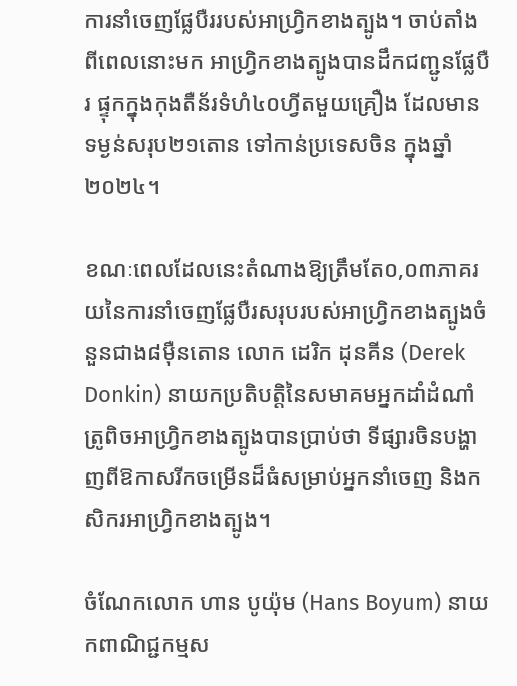ការនាំចេញផ្លែបឺររបស់អាហ្វ្រិកខាងត្បូង។ ចាប់តាំងពីពេលនោះមក អាហ្រ្វិកខាងត្បូងបានដឹកជញ្ជូនផ្លែបឺរ ផ្ទុកក្នុងកុងតឺន័រទំហំ៤០ហ្វីតមួយគ្រឿង ដែលមានទម្ងន់សរុប២១តោន ទៅកាន់ប្រទេសចិន ក្នុងឆ្នាំ២០២៤។

ខណៈពេលដែលនេះតំណាងឱ្យត្រឹមតែ០,០៣ភាគរយនៃការនាំចេញផ្លែបឺរសរុបរបស់អាហ្រ្វិកខាងត្បូងចំនួនជាង៨ម៉ឺនតោន លោក ដេរិក ដុនគីន (Derek Donkin) នាយកប្រតិបត្តិនៃសមាគមអ្នកដាំដំណាំត្រូពិចអាហ្វ្រិកខាងត្បូងបានប្រាប់ថា ទីផ្សារចិនបង្ហាញពីឱកាសរីកចម្រើនដ៏ធំសម្រាប់អ្នកនាំចេញ និងកសិករអាហ្វ្រិកខាងត្បូង។

ចំណែកលោក ហាន បូយ៉ុម (Hans Boyum) នាយកពាណិជ្ជកម្មស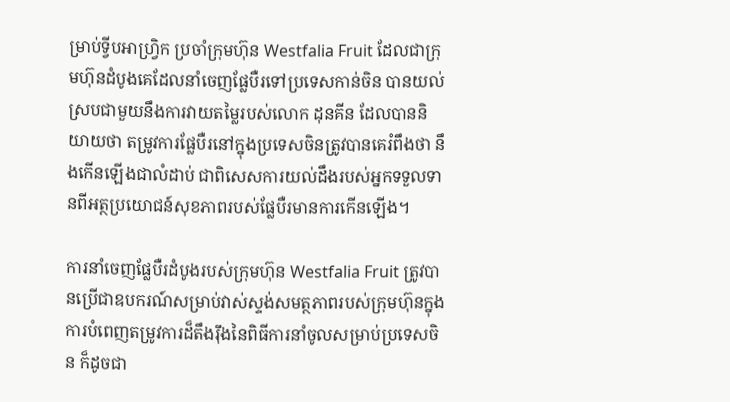ម្រាប់ទ្វីបអាហ្រ្វិក ប្រចាំក្រុមហ៊ុន Westfalia Fruit ដែលជាក្រុមហ៊ុនដំបូងគេដែលនាំចេញផ្លែបឺរទៅប្រទេសកាន់ចិន បានយល់ស្របជាមួយនឹងការវាយតម្លៃរបស់លោក ដុនគីន ដែលបាននិយាយថា តម្រូវការផ្លែបឺរនៅក្នុងប្រទេសចិនត្រូវបានគេរំពឹងថា នឹងកើនឡើងជាលំដាប់ ជាពិសេសការយល់ដឹងរបស់អ្នកទទួលទានពីអត្ថប្រយោជន៍សុខភាពរបស់ផ្លែបឺរមានការកើនឡើង។

ការនាំចេញផ្លែបឺរដំបូងរបស់ក្រុមហ៊ុន Westfalia Fruit ត្រូវបានប្រើជាឧបករណ៍សម្រាប់វាស់ស្ទង់សមត្ថភាពរបស់ក្រុមហ៊ុនក្នុងការបំពេញតម្រូវការដ៏តឹងរ៉ឹងនៃពិធីការនាំចូលសម្រាប់ប្រទេសចិន ក៏ដូចជា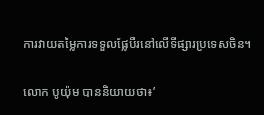ការវាយតម្លៃការទទួលផ្លែបឺរនៅលើទីផ្សារប្រទេសចិន។

លោក បូយ៉ុម បាននិយាយថា៖’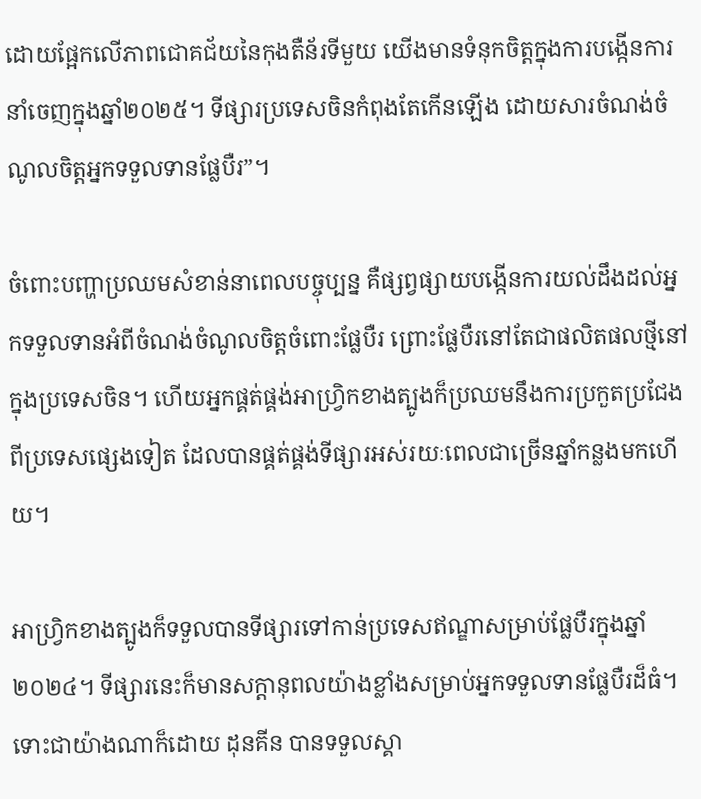ដោយផ្អែកលើភាពជោគជ័យនៃកុងតឺន័រទីមួយ យើងមានទំនុកចិត្តក្នុងការបង្កើនការនាំចេញក្នុងឆ្នាំ២០២៥។ ទីផ្សារប្រទេសចិនកំពុងតែកើនឡើង ដោយសារចំណង់ចំណូលចិត្តអ្នកទទួលទានផ្លែបឺរ”។

ចំពោះបញ្ហាប្រឈមសំខាន់នាពេលបច្ចុប្បន្ន គឺផ្សព្វផ្សាយបង្កើនការយល់ដឹងដល់អ្នកទទួលទានអំពីចំណង់ចំណូលចិត្តចំពោះផ្លែបឺរ ព្រោះផ្លែបឺរនៅតែជាផលិតផលថ្មីនៅក្នុងប្រទេសចិន។ ហើយអ្នកផ្គត់ផ្គង់អាហ្រ្វិកខាងត្បូងក៏ប្រឈមនឹងការប្រកួតប្រជែងពីប្រទេសផ្សេងទៀត ដែលបានផ្គត់ផ្គង់ទីផ្សារអស់រយៈពេលជាច្រើនឆ្នាំកន្លងមកហើយ។

អាហ្រ្វិកខាងត្បូងក៏ទទួលបានទីផ្សារទៅកាន់ប្រទេសឥណ្ឌាសម្រាប់ផ្លែបឺរក្នុងឆ្នាំ២០២៤។ ទីផ្សារនេះក៏មានសក្តានុពលយ៉ាងខ្លាំងសម្រាប់អ្នកទទួលទានផ្លែបឺរដ៏ធំ។ ទោះជាយ៉ាងណាក៏ដោយ ដុនគីន បានទទួលស្គា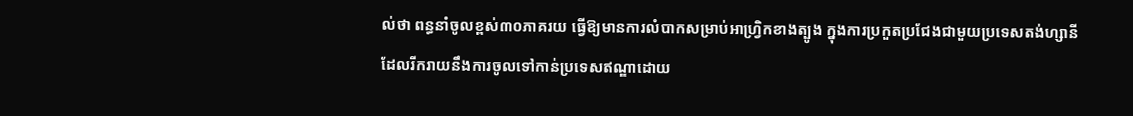ល់ថា ពន្ធនាំចូលខ្ពស់៣០ភាគរយ ធ្វើឱ្យមានការលំបាកសម្រាប់អាហ្វ្រិកខាងត្បូង ក្នុងការប្រកួតប្រជែងជាមួយប្រទេសតង់ហ្សានី ដែលរីករាយនឹងការចូលទៅកាន់ប្រទេសឥណ្ឌាដោយ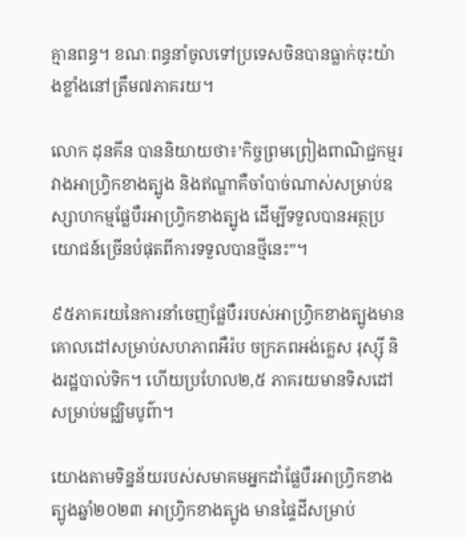គ្មានពន្ធ។ ខណៈពន្ធនាំចូលទៅប្រទេសចិនបានធ្លាក់ចុះយ៉ាងខ្លាំងនៅត្រឹម៧ភាគរយ។

លោក ដុនគីន បាននិយាយថា៖’កិច្ចព្រមព្រៀងពាណិជ្ជកម្មរវាងអាហ្វ្រិកខាងត្បូង និងឥណ្ឌាគឺចាំបាច់ណាស់សម្រាប់ឧស្សាហកម្មផ្លែបឺរអាហ្រ្វិកខាងត្បូង ដើម្បីទទួលបានអត្ថប្រយោជន៍ច្រើនបំផុតពីការទទួលបានថ្មីនេះ”។

៩៥ភាគរយនៃការនាំចេញផ្លែបឺររបស់អាហ្រ្វិកខាងត្បូងមានគោលដៅសម្រាប់សហភាពអឺរ៉ប ចក្រភពអង់គ្លេស រុស្ស៊ី និងរដ្ឋបាល់ទិក។ ហើយប្រហែល២,៥ ភាគរយមានទិសដៅសម្រាប់មជ្ឈិមបូព៌ា។

យោងតាមទិន្នន័យរបស់សមាគមអ្នកដាំផ្លែបឺរអាហ្រ្វិកខាងត្បូងឆ្នាំ២០២៣ អាហ្វ្រិកខាងត្បូង មានផ្ទៃដីសម្រាប់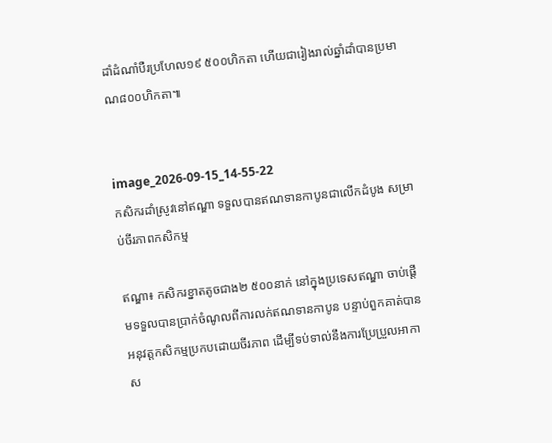ដាំដំណាំបឺរប្រហែល១៩ ៥០០ហិកតា ហើយជារៀងរាល់ឆ្នាំដាំបានប្រមាណ៨០០ហិកតា៕


image_2026-09-15_14-55-22
កសិករដាំស្រូវនៅឥណ្ឌា ទទួលបានឥណទានកាបូនជាលើកដំបូង សម្រាប់ចីរភាពកសិកម្ម

ឥណ្ឌា៖ កសិករខ្នាតតូចជាង២ ៥០០នាក់ នៅក្នុងប្រទេសឥណ្ឌា ចាប់ផ្តើមទទួលបានប្រាក់ចំណូលពីការលក់ឥណទានកាបូន បន្ទាប់ពួកគាត់បានអនុវត្តកសិកម្មប្រកបដោយចីរភាព ដើម្បីទប់ទាល់នឹងការប្រែប្រួលអាកាស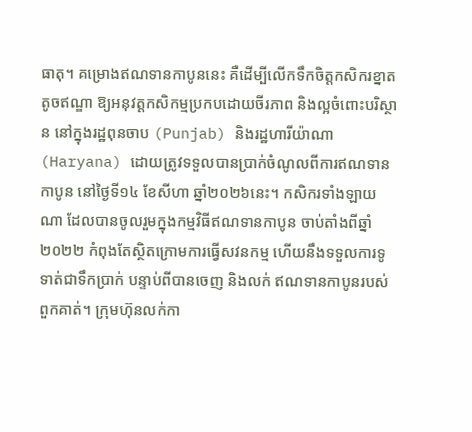ធាតុ។ គម្រោងឥណទានកាបូននេះ គឺដើម្បីលើកទឹកចិត្តកសិករខ្នាតតូចឥណ្ឌា ឱ្យអនុវត្តកសិកម្មប្រកបដោយចីរភាព និងល្អចំពោះបរិស្ថាន នៅក្នុងរដ្ឋពុនចាប (Punjab) និងរដ្ឋហារីយ៉ាណា (Haryana) ដោយត្រូវទទួលបានប្រាក់ចំណូលពីការឥណទានកាបូន នៅថ្ងៃទី១៤ ខែសីហា ឆ្នាំ២០២៦នេះ។ កសិករទាំងឡាយណា ដែលបានចូលរួមក្នុងកម្មវិធីឥណទានកាបូន ចាប់តាំងពីឆ្នាំ២០២២ កំពុងតែស្ថិតក្រោមការធ្វើសវនកម្ម ហើយនឹងទទួលការទូទាត់ជាទឹកប្រាក់ បន្ទាប់ពីបានចេញ និងលក់ ឥណទានកាបូនរបស់ពួកគាត់។ ក្រុមហ៊ុនលក់កា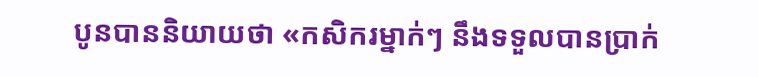បូនបាននិយាយថា «កសិករម្នាក់ៗ នឹងទទួលបានប្រាក់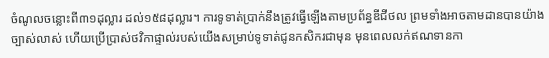ចំណូលចន្លោះពី៣១ដុល្លារ ដល់១៥៨ដុល្លារ។ ការទូទាត់ប្រាក់នឹងត្រូវធ្វើឡើងតាមប្រព័ន្ធឌីជីថល ព្រមទាំងអាចតាមដានបានយ៉ាងច្បាស់លាស់ ហើយប្រើប្រាស់ថវិកាផ្ទាល់របស់យើងសម្រាប់ទូទាត់ជូនកសិករជាមុន មុនពេលលក់ឥណទានកា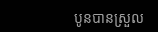បូនបានស្រួល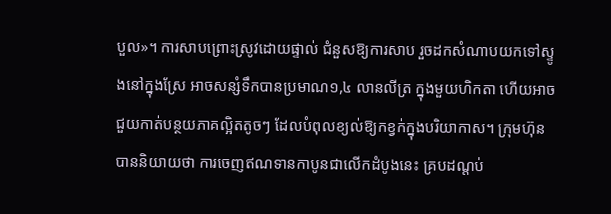បួល»។ ការសាបព្រោះស្រូវដោយផ្ទាល់ ជំនួសឱ្យការសាប រួចដកសំណាបយកទៅស្ទូងនៅក្នុងស្រែ អាចសន្សំទឹកបានប្រមាណ១,៤ លានលីត្រ ក្នុងមួយហិកតា ហើយអាចជួយកាត់បន្ថយភាគល្អិតតូចៗ ដែលបំពុលខ្យល់ឱ្យកខ្វក់ក្នុងបរិយាកាស។ ក្រុមហ៊ុនបាននិយាយថា ការចេញឥណទានកាបូនជាលើកដំបូងនេះ គ្របដណ្តប់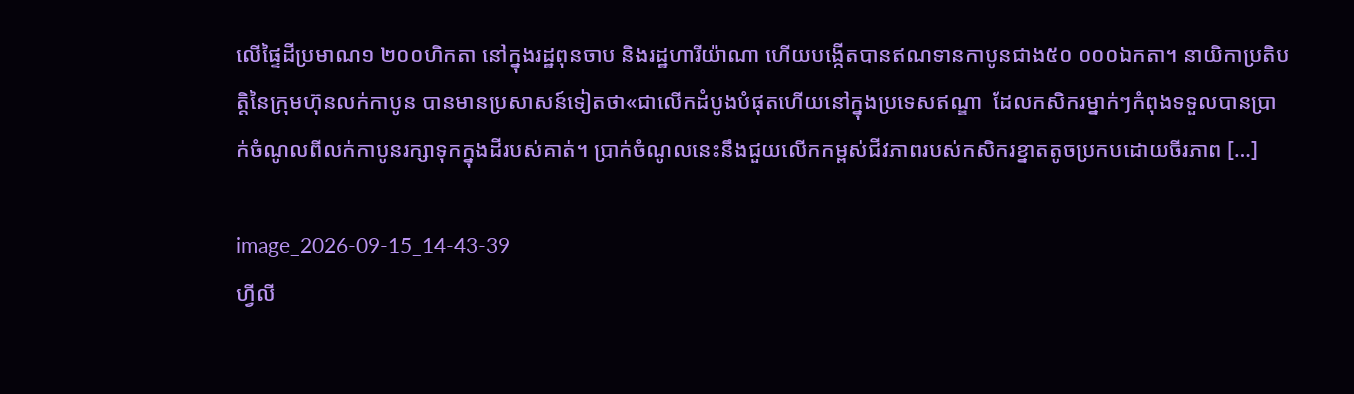លើផ្ទៃដីប្រមាណ១ ២០០ហិកតា នៅក្នុងរដ្ឋពុនចាប និងរដ្ឋហារីយ៉ាណា ហើយបង្កើតបានឥណទានកាបូនជាង៥០ ០០០ឯកតា។ នាយិកាប្រតិបត្តិនៃក្រុមហ៊ុនលក់កាបូន បានមានប្រសាសន៍ទៀតថា«ជាលើកដំបូងបំផុតហើយនៅក្នុងប្រទេសឥណ្ឌា  ដែលកសិករម្នាក់ៗកំពុងទទួលបានប្រាក់ចំណូលពីលក់កាបូនរក្សាទុកក្នុងដីរបស់គាត់។ ប្រាក់ចំណូលនេះនឹងជួយលើកកម្ពស់ជីវភាពរបស់កសិករខ្នាតតូចប្រកបដោយចីរភាព […]

image_2026-09-15_14-43-39
ហ្វីលី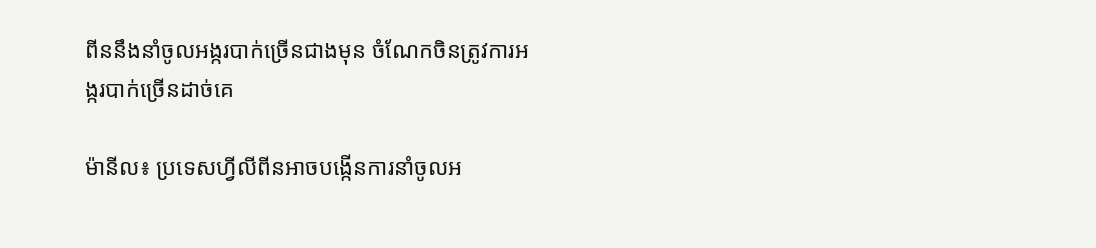ពីននឹងនាំចូលអង្ករបាក់ច្រើនជាងមុន ចំណែកចិនត្រូវការអង្ករបាក់ច្រើនដាច់គេ

ម៉ានីល៖ ប្រទេសហ្វីលីពីនអាចបង្កើនការនាំចូលអ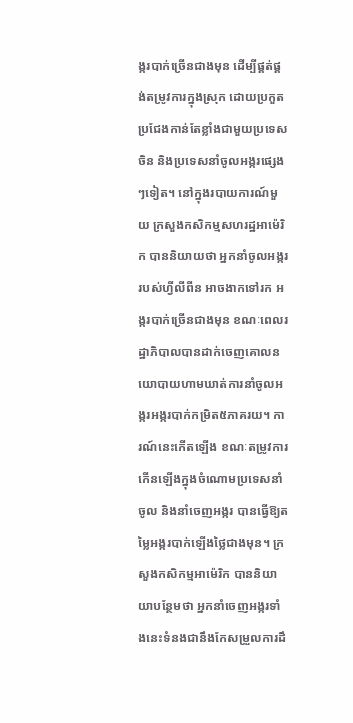ង្ករបាក់ច្រើនជាងមុន ដើម្បីផ្គត់ផ្គង់តម្រូវការក្នុងស្រុក ដោយប្រកួតប្រជែងកាន់តែខ្លាំងជាមួយប្រទេសចិន និងប្រទេសនាំចូលអង្ករផ្សេងៗទៀត។ នៅក្នុងរបាយការណ៍មួយ ក្រសួងកសិកម្មសហរដ្ឋអាម៉េរិក បាននិយាយថា អ្នកនាំចូលអង្កររបស់ហ្វីលីពីន អាចងាកទៅរក អង្ករបាក់ច្រើនជាងមុន ខណៈពេលរដ្ឋាភិបាលបានដាក់ចេញគោលនយោបាយហាមឃាត់ការនាំចូលអង្ករអង្ករបាក់កម្រិត៥ភាគរយ។ ការណ៍នេះកើតឡើង ខណៈតម្រូវការកើនឡើងក្នុងចំណោមប្រទេសនាំចូល និងនាំចេញអង្ករ បានធ្វើឱ្យតម្លៃអង្ករបាក់ឡើងថ្លៃជាងមុន។ ក្រសួងកសិកម្មអាម៉េរិក បាននិយាយាបន្ថែមថា អ្នកនាំចេញអង្ករទាំងនេះទំនងជានឹងកែសម្រួលការដឹ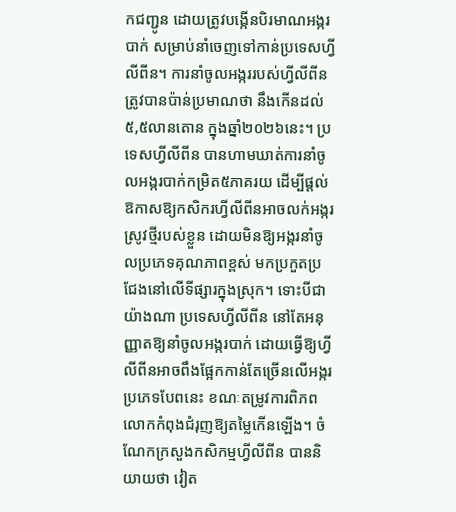កជញ្ជូន ដោយត្រូវបង្កើនបិរមាណអង្ករបាក់ សម្រាប់នាំចេញទៅកាន់ប្រទេសហ្វីលីពីន។ ការនាំចូលអង្កររបស់ហ្វីលីពីន ត្រូវបានប៉ាន់ប្រមាណថា នឹងកើនដល់៥,៥លានតោន ក្នុងឆ្នាំ២០២៦នេះ។ ប្រទេសហ្វីលីពីន បានហាមឃាត់ការនាំចូលអង្ករបាក់កម្រិត៥ភាគរយ ដើម្បីផ្តល់ឱកាសឱ្យកសិករហ្វីលីពីនអាចលក់អង្ករស្រូវថ្មីរបស់ខ្លួន ដោយមិនឱ្យអង្ករនាំចូលប្រភេទគុណភាពខ្ពស់ មកប្រកួតប្រជែងនៅលើទីផ្សារក្នុងស្រុក។ ទោះបីជាយ៉ាងណា ប្រទេសហ្វីលីពីន នៅតែអនុញ្ញាតឱ្យនាំចូលអង្ករបាក់ ដោយធ្វើឱ្យហ្វីលីពីនអាចពឹងផ្អែកកាន់តែច្រើនលើអង្ករប្រភេទបែពនេះ ខណៈតម្រូវការពិភពលោកកំពុងជំរុញឱ្យតម្លៃកើនឡើង។ ចំណែកក្រសួងកសិកម្មហ្វីលីពីន បាននិយាយថា វៀត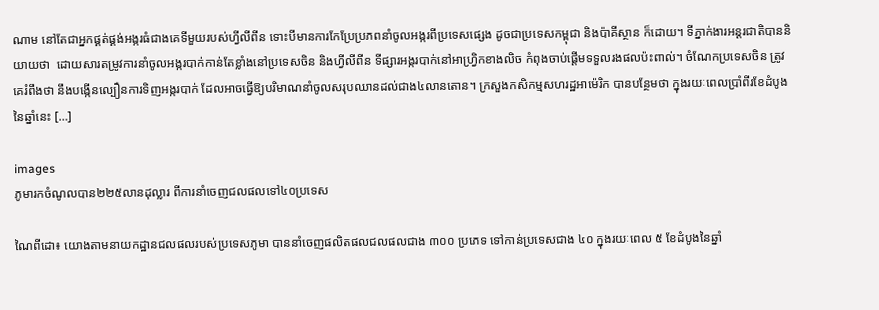ណាម នៅតែជាអ្នកផ្គត់ផ្គង់អង្ករធំជាងគេទីមួយរបស់ហ្វីលីពីន ទោះបីមានការកែប្រែប្រភពនាំចូលអង្ករពីប្រទេសផ្សេង ដូចជាប្រទេសកម្ពុជា និងប៉ាគីស្ថាន ក៏ដោយ។ ទីភ្នាក់ងារអន្តរជាតិបាននិយាយថា  ដោយសារតម្រូវការនាំចូលអង្ករបាក់កាន់តែខ្លាំងនៅប្រទេសចិន និងហ្វីលីពីន ទីផ្សារអង្ករបាក់នៅអាហ្វ្រិកខាងលិច កំពុងចាប់ផ្តើមទទួលរងផលប៉ះពាល់។ ចំណែកប្រទេសចិន ត្រូវគេរំពឹងថា នឹងបង្កើនល្បឿនការទិញអង្ករបាក់ ដែលអាចធ្វើឱ្យបរិមាណនាំចូលសរុបឈានដល់ជាង៤លានតោន។ ក្រសួងកសិកម្មសហរដ្ឋអាម៉េរិក បានបន្ថែមថា ក្នុងរយៈពេលប្រាំពីរខែដំបូងនៃឆ្នាំនេះ […]

images
ភូមារកចំណូលបាន២២៥លានដុល្លារ ពីការនាំចេញជលផលទៅ៤០ប្រទេស

ណៃពីដោ៖ យោងតាមនាយកដ្ឋានជលផលរបស់ប្រទេសភូមា បាននាំចេញផលិតផលជលផលជាង ៣០០ ប្រភេទ ទៅកាន់ប្រទេសជាង ៤០ ក្នុងរយៈពេល ៥ ខែដំបូងនៃឆ្នាំ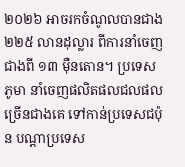២០២៦ អាចរកចំណូលបានជាង ២២៥ លានដុល្លារ ពីការនាំចេញជាងពី ១៣ ម៉ឺនតោន។ ប្រទេសភូមា នាំចេញផលិតផលជលផលច្រើនជាងគេ ទៅកាន់ប្រទេសជប៉ុន បណ្តាប្រទេស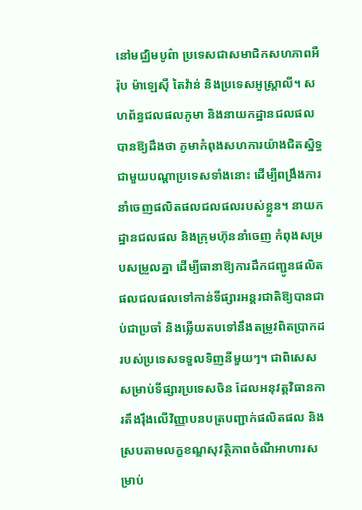នៅមជ្ឈិមបូព៌ា ប្រទេសជាសមាជិកសហភាពអឺរ៉ុប ម៉ាឡេស៊ី តៃវ៉ាន់ និងប្រទេសអូស្ត្រាលី។ សហព័ន្ធជលផលភូមា និងនាយកដ្ឋានជលផល បានឱ្យដឹងថា ភូមាកំពុងសហការយ៉ាងជិតស្និទ្ធជាមួយបណ្តាប្រទេសទាំងនោះ ដើម្បីពង្រឹងការនាំចេញផលិតផលជលផលរបស់ខ្លួន។ នាយកដ្ឋានជលផល និងក្រុមហ៊ុននាំចេញ កំពុងសម្របសម្រួលគ្នា ដើម្បីធានាឱ្យការដឹកជញ្ជូនផលិតផលជលផលទៅកាន់ទីផ្សារអន្តរជាតិឱ្យបានជាប់ជាប្រចាំ និងឆ្លើយតបទៅនឹងតម្រូវពិតប្រាកដរបស់ប្រទេសទទួលទិញនីមួយៗ។ ជាពិសេស សម្រាប់ទីផ្សារប្រទេសចិន ដែលអនុវត្តវិធានការតឹងរ៉ឹងលើវិញ្ញាបនបត្របញ្ជាក់ផលិតផល និងស្របតាមលក្ខខណ្ឌសុវត្ថិភាពចំណីអាហារសម្រាប់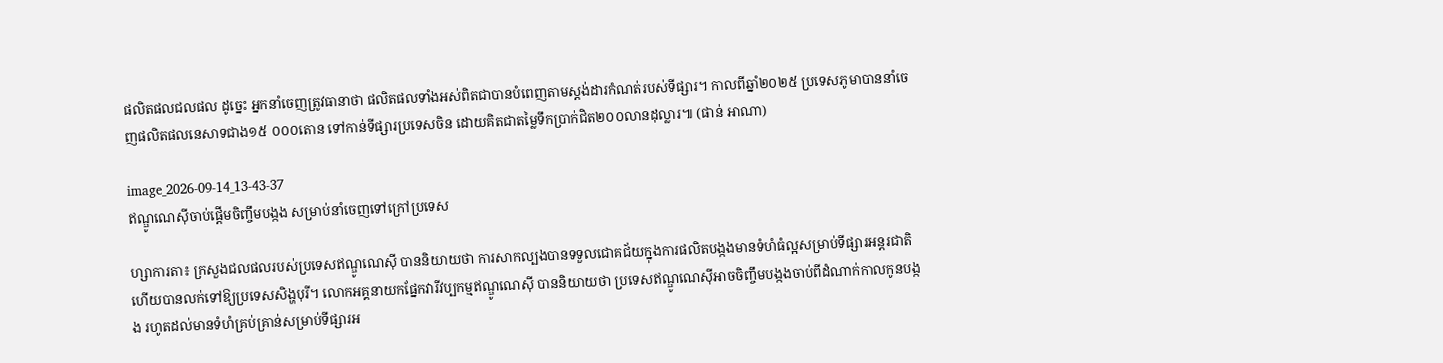ផលិតផលជលផល ដូច្នេះ អ្នកនាំចេញត្រូវធានាថា ផលិតផលទាំងអស់ពិតជាបានបំពេញតាមស្តង់ដារកំណត់របស់ទីផ្សារ។ កាលពីឆ្នាំ២០២៥ ប្រទេសភូមាបាននាំចេញផលិតផលនេសាទជាង១៥ ០០០តោន ទៅកាន់ទីផ្សារប្រទេសចិន ដោយគិតជាតម្លៃទឹកប្រាក់ជិត២០០លានដុល្លារ៕ (ផាន់ អាណា)

image_2026-09-14_13-43-37
ឥណ្ឌូណេស៊ីចាប់ផ្តើមចិញ្ចឹមបង្កង សម្រាប់នាំចេញទៅក្រៅប្រទេស

ហ្សាការតា៖ ក្រសួងជលផលរបស់ប្រទេសឥណ្ឌូណេស៊ី បាននិយាយថា ការសាកល្បងបានទទួលជោគជ័យក្នុងការផលិតបង្កងមានទំហំធំល្អសម្រាប់ទីផ្សារអន្តរជាតិ ហើយបានលក់ទៅឱ្យប្រទេសសិង្ហបុរី។ លោកអគ្គនាយកផ្នែកវារីវប្បកម្មឥណ្ឌូណេស៊ី បាននិយាយថា ប្រទេសឥណ្ឌូណេស៊ីអាចចិញ្ចឹមបង្កងចាប់ពីដំណាក់កាលកូនបង្កង រហូតដល់មានទំហំគ្រប់គ្រាន់សម្រាប់ទីផ្សារអ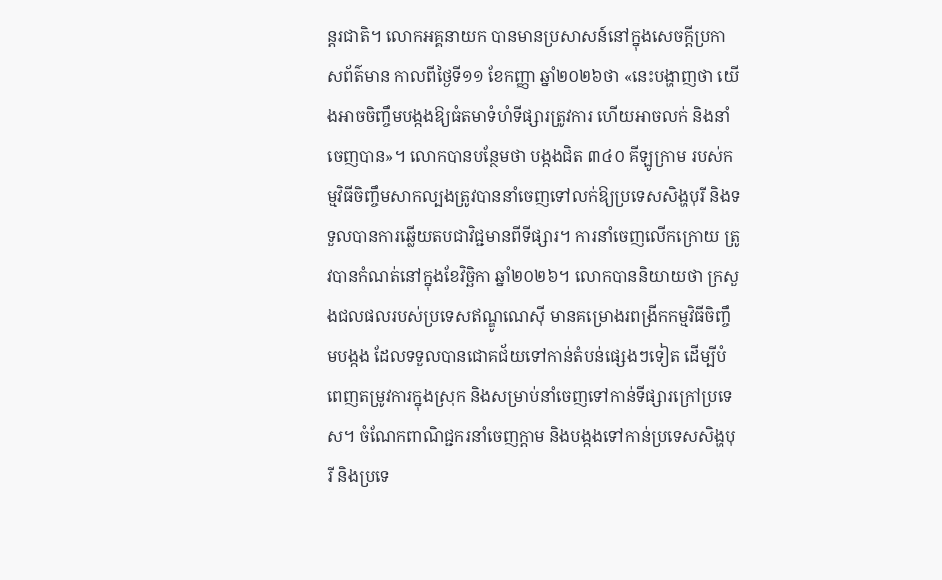ន្តរជាតិ។ លោកអគ្គនាយក បានមានប្រសាសន៍នៅក្នុងសេចក្តីប្រកាសព័ត៌មាន កាលពីថ្ងៃទី១១ ខែកញ្ញា ឆ្នាំ២០២៦ថា «នេះបង្ហាញថា យើងអាចចិញ្ចឹមបង្កងឱ្យធំតមាទំហំទីផ្សារត្រូវការ ហើយអាចលក់ និងនាំចេញបាន»។ លោកបានបន្ថែមថា បង្កងជិត ៣៤០ គីឡូក្រាម របស់កម្មវិធីចិញ្ចឹមសាកល្បងត្រូវបាននាំចេញទៅលក់ឱ្យប្រទេសសិង្ហបុរី និងទទួលបានការឆ្លើយតបជាវិជ្ជមានពីទីផ្សារ។ ការនាំចេញលើកក្រោយ ត្រូវបានកំណត់នៅក្នុងខែវិច្ឆិកា ឆ្នាំ២០២៦។ លោកបាននិយាយថា ក្រសួងជលផលរបស់ប្រទេសឥណ្ឌូណេស៊ី មានគម្រោងរពង្រីកកម្មវិធីចិញ្ចឹមបង្កង ដែលទទួលបានជោគជ័យទៅកាន់តំបន់ផ្សេងៗទៀត ដើម្បីបំពេញតម្រូវការក្នុងស្រុក និងសម្រាប់នាំចេញទៅកាន់ទីផ្សារក្រៅប្រទេស។ ចំណែកពាណិជ្ជករនាំចេញក្តាម និងបង្កងទៅកាន់ប្រទេសសិង្ហបុរី និងប្រទេ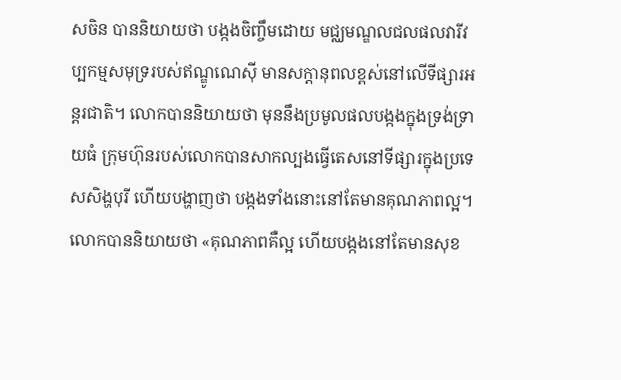សចិន បាននិយាយថា បង្កងចិញ្ចឹមដោយ មជ្ឈមណ្ឌលជលផលវារីវប្បកម្មសមុទ្ររបស់ឥណ្ឌូណេស៊ី មានសក្តានុពលខ្ពស់នៅលើទីផ្សារអន្តរជាតិ។ លោកបាននិយាយថា មុននឹងប្រមូលផលបង្កងក្នុងទ្រង់ទ្រាយធំ ក្រុមហ៊ុនរបស់លោកបានសាកល្បងធ្វើតេសនៅទីផ្សារក្នុងប្រទេសសិង្ហបុរី ហើយបង្ហាញថា បង្កងទាំងនោះនៅតែមានគុណភាពល្អ។ លោកបាននិយាយថា «គុណភាពគឺល្អ ហើយបង្កងនៅតែមានសុខ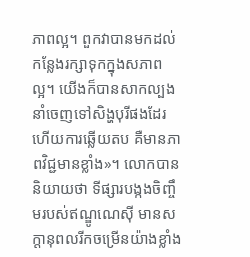ភាពល្អ។ ពួកវាបានមកដល់កន្លែងរក្សាទុកក្នុងសភាពល្អ។ យើងក៏បានសាកល្បងនាំចេញទៅសិង្ហបុរីផងដែរ ហើយការឆ្លើយតប គឺមានភាពវិជ្ជមានខ្លាំង»។ លោកបាននិយាយថា ទីផ្សារបង្កងចិញ្ចឹមរបស់ឥណ្ឌូណេស៊ី មានសក្តានុពលរីកចម្រើនយ៉ាងខ្លាំង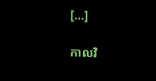[…]

កាលវិ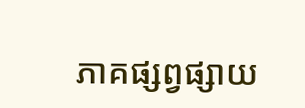ភាគផ្សព្វផ្សាយ